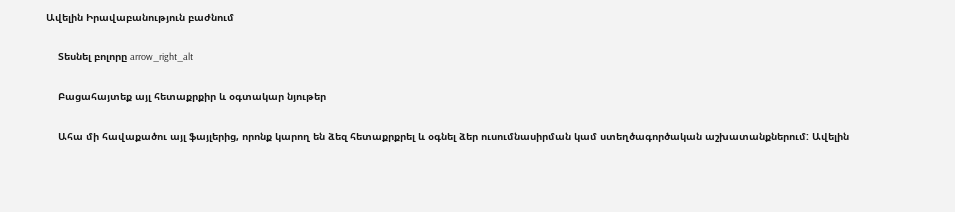Ավելին Իրավաբանություն բաժնում

    Տեսնել բոլորը arrow_right_alt

    Բացահայտեք այլ հետաքրքիր և օգտակար նյութեր

    Ահա մի հավաքածու այլ ֆայլերից, որոնք կարող են ձեզ հետաքրքրել և օգնել ձեր ուսումնասիրման կամ ստեղծագործական աշխատանքներում: Ավելին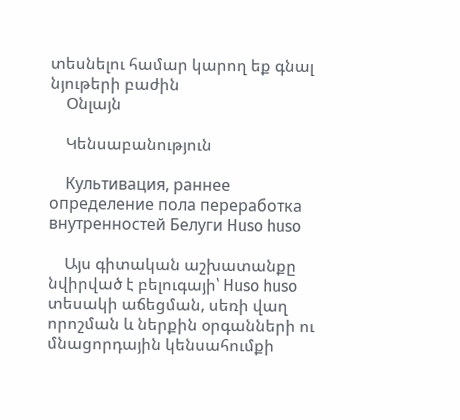տեսնելու համար կարող եք գնալ նյութերի բաժին
    Օնլայն

    Կենսաբանություն

    Культивация, раннее определение пола переработка внутренностей Белуги Huso huso

    Այս գիտական աշխատանքը նվիրված է բելուգայի՝ Huso huso տեսակի աճեցման, սեռի վաղ որոշման և ներքին օրգանների ու մնացորդային կենսահումքի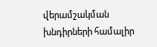վերամշակման խնդիրների համալիր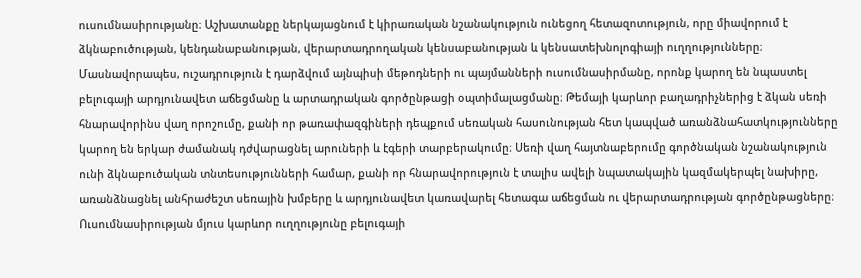ուսումնասիրությանը։ Աշխատանքը ներկայացնում է կիրառական նշանակություն ունեցող հետազոտություն, որը միավորում է ձկնաբուծության, կենդանաբանության, վերարտադրողական կենսաբանության և կենսատեխնոլոգիայի ուղղությունները։ Մասնավորապես, ուշադրություն է դարձվում այնպիսի մեթոդների ու պայմանների ուսումնասիրմանը, որոնք կարող են նպաստել բելուգայի արդյունավետ աճեցմանը և արտադրական գործընթացի օպտիմալացմանը։ Թեմայի կարևոր բաղադրիչներից է ձկան սեռի հնարավորինս վաղ որոշումը, քանի որ թառափազգիների դեպքում սեռական հասունության հետ կապված առանձնահատկությունները կարող են երկար ժամանակ դժվարացնել արուների և էգերի տարբերակումը։ Սեռի վաղ հայտնաբերումը գործնական նշանակություն ունի ձկնաբուծական տնտեսությունների համար, քանի որ հնարավորություն է տալիս ավելի նպատակային կազմակերպել նախիրը, առանձնացնել անհրաժեշտ սեռային խմբերը և արդյունավետ կառավարել հետագա աճեցման ու վերարտադրության գործընթացները։ Ուսումնասիրության մյուս կարևոր ուղղությունը բելուգայի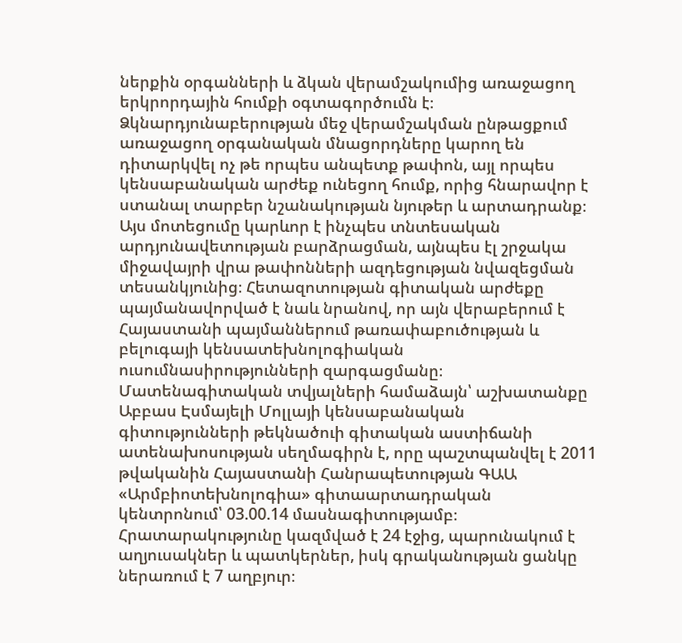ներքին օրգանների և ձկան վերամշակումից առաջացող երկրորդային հումքի օգտագործումն է։ Ձկնարդյունաբերության մեջ վերամշակման ընթացքում առաջացող օրգանական մնացորդները կարող են դիտարկվել ոչ թե որպես անպետք թափոն, այլ որպես կենսաբանական արժեք ունեցող հումք, որից հնարավոր է ստանալ տարբեր նշանակության նյութեր և արտադրանք։ Այս մոտեցումը կարևոր է ինչպես տնտեսական արդյունավետության բարձրացման, այնպես էլ շրջակա միջավայրի վրա թափոնների ազդեցության նվազեցման տեսանկյունից։ Հետազոտության գիտական արժեքը պայմանավորված է նաև նրանով, որ այն վերաբերում է Հայաստանի պայմաններում թառափաբուծության և բելուգայի կենսատեխնոլոգիական ուսումնասիրությունների զարգացմանը։ Մատենագիտական տվյալների համաձայն՝ աշխատանքը Աբբաս Էսմայելի Մոլլայի կենսաբանական գիտությունների թեկնածուի գիտական աստիճանի ատենախոսության սեղմագիրն է, որը պաշտպանվել է 2011 թվականին Հայաստանի Հանրապետության ԳԱԱ «Արմբիոտեխնոլոգիա» գիտաարտադրական կենտրոնում՝ 03.00.14 մասնագիտությամբ։ Հրատարակությունը կազմված է 24 էջից, պարունակում է աղյուսակներ և պատկերներ, իսկ գրականության ցանկը ներառում է 7 աղբյուր։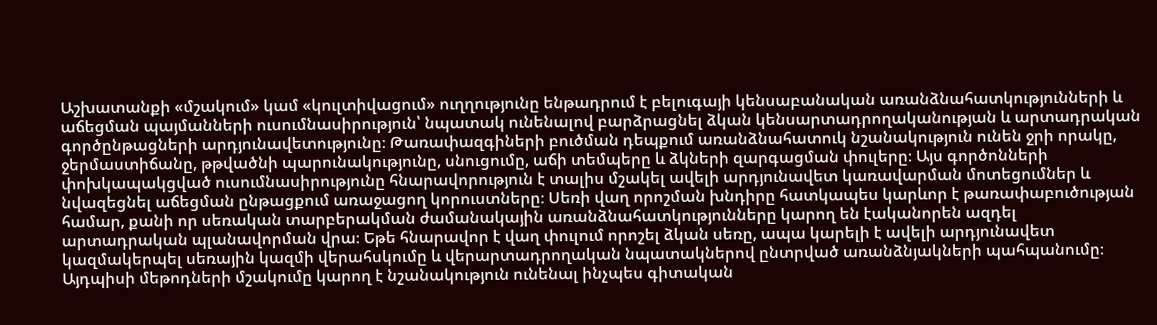Աշխատանքի «մշակում» կամ «կուլտիվացում» ուղղությունը ենթադրում է բելուգայի կենսաբանական առանձնահատկությունների և աճեցման պայմանների ուսումնասիրություն՝ նպատակ ունենալով բարձրացնել ձկան կենսարտադրողականության և արտադրական գործընթացների արդյունավետությունը։ Թառափազգիների բուծման դեպքում առանձնահատուկ նշանակություն ունեն ջրի որակը, ջերմաստիճանը, թթվածնի պարունակությունը, սնուցումը, աճի տեմպերը և ձկների զարգացման փուլերը։ Այս գործոնների փոխկապակցված ուսումնասիրությունը հնարավորություն է տալիս մշակել ավելի արդյունավետ կառավարման մոտեցումներ և նվազեցնել աճեցման ընթացքում առաջացող կորուստները։ Սեռի վաղ որոշման խնդիրը հատկապես կարևոր է թառափաբուծության համար, քանի որ սեռական տարբերակման ժամանակային առանձնահատկությունները կարող են էականորեն ազդել արտադրական պլանավորման վրա։ Եթե հնարավոր է վաղ փուլում որոշել ձկան սեռը, ապա կարելի է ավելի արդյունավետ կազմակերպել սեռային կազմի վերահսկումը և վերարտադրողական նպատակներով ընտրված առանձնյակների պահպանումը։ Այդպիսի մեթոդների մշակումը կարող է նշանակություն ունենալ ինչպես գիտական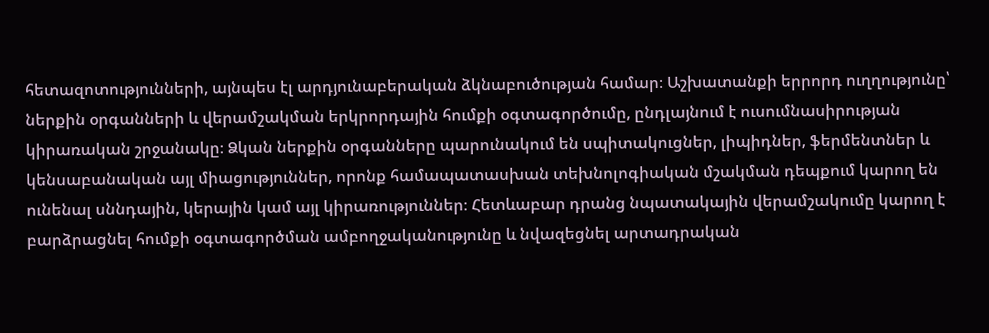հետազոտությունների, այնպես էլ արդյունաբերական ձկնաբուծության համար։ Աշխատանքի երրորդ ուղղությունը՝ ներքին օրգանների և վերամշակման երկրորդային հումքի օգտագործումը, ընդլայնում է ուսումնասիրության կիրառական շրջանակը։ Ձկան ներքին օրգանները պարունակում են սպիտակուցներ, լիպիդներ, ֆերմենտներ և կենսաբանական այլ միացություններ, որոնք համապատասխան տեխնոլոգիական մշակման դեպքում կարող են ունենալ սննդային, կերային կամ այլ կիրառություններ։ Հետևաբար դրանց նպատակային վերամշակումը կարող է բարձրացնել հումքի օգտագործման ամբողջականությունը և նվազեցնել արտադրական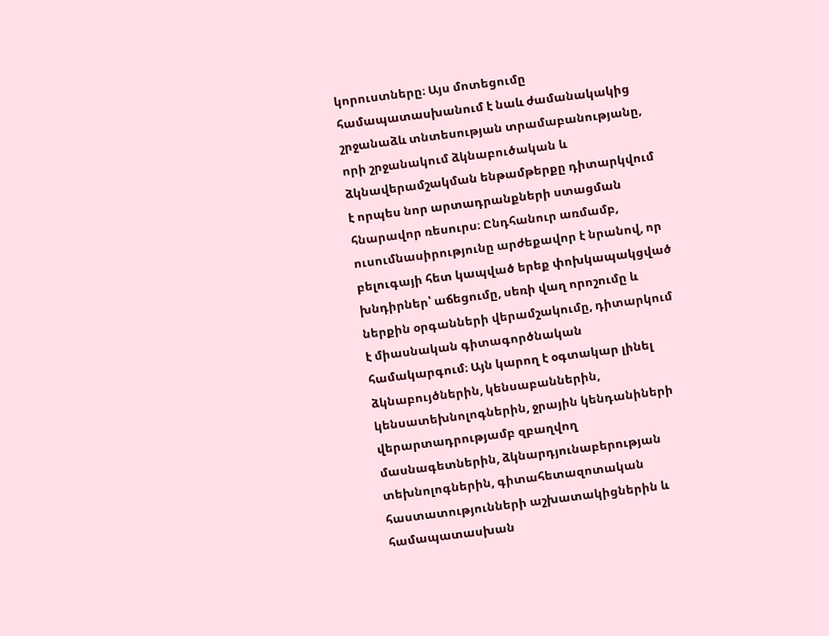կորուստները։ Այս մոտեցումը համապատասխանում է նաև ժամանակակից շրջանաձև տնտեսության տրամաբանությանը, որի շրջանակում ձկնաբուծական և ձկնավերամշակման ենթամթերքը դիտարկվում է որպես նոր արտադրանքների ստացման հնարավոր ռեսուրս։ Ընդհանուր առմամբ, ուսումնասիրությունը արժեքավոր է նրանով, որ բելուգայի հետ կապված երեք փոխկապակցված խնդիրներ՝ աճեցումը, սեռի վաղ որոշումը և ներքին օրգանների վերամշակումը, դիտարկում է միասնական գիտագործնական համակարգում։ Այն կարող է օգտակար լինել ձկնաբույծներին, կենսաբաններին, կենսատեխնոլոգներին, ջրային կենդանիների վերարտադրությամբ զբաղվող մասնագետներին, ձկնարդյունաբերության տեխնոլոգներին, գիտահետազոտական հաստատությունների աշխատակիցներին և համապատասխան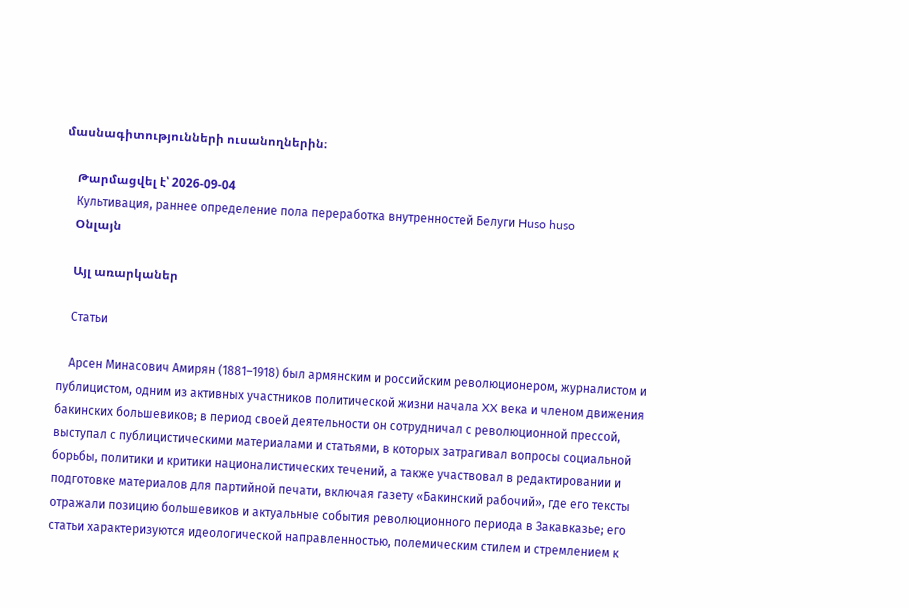մասնագիտությունների ուսանողներին։

    Թարմացվել է՝ 2026-09-04
    Культивация, раннее определение пола переработка внутренностей Белуги Huso huso
    Օնլայն

    Այլ առարկաներ

    Статьи

    Арсен Минасович Амирян (1881–1918) был армянским и российским революционером, журналистом и публицистом, одним из активных участников политической жизни начала XX века и членом движения бакинских большевиков; в период своей деятельности он сотрудничал с революционной прессой, выступал с публицистическими материалами и статьями, в которых затрагивал вопросы социальной борьбы, политики и критики националистических течений, а также участвовал в редактировании и подготовке материалов для партийной печати, включая газету «Бакинский рабочий», где его тексты отражали позицию большевиков и актуальные события революционного периода в Закавказье; его статьи характеризуются идеологической направленностью, полемическим стилем и стремлением к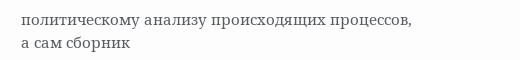политическому анализу происходящих процессов, а сам сборник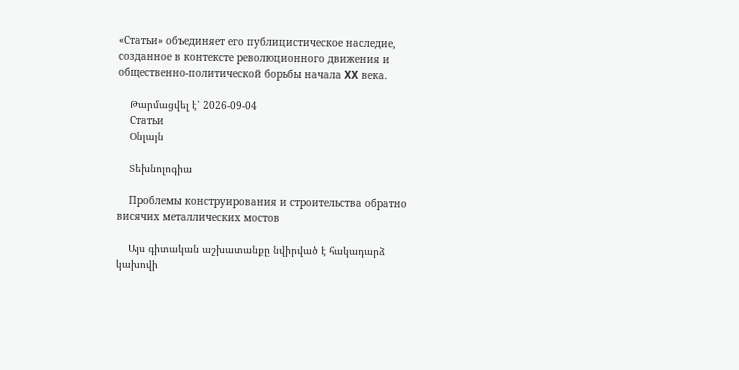«Статьи» объединяет его публицистическое наследие, созданное в контексте революционного движения и общественно-политической борьбы начала XX века.

    Թարմացվել է՝ 2026-09-04
    Статьи
    Օնլայն

    Տեխնոլոգիա

    Проблемы конструирования и строительства обратно висячих металлических мостов

    Այս գիտական աշխատանքը նվիրված է հակադարձ կախովի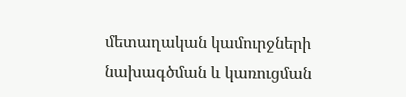մետաղական կամուրջների նախագծման և կառուցման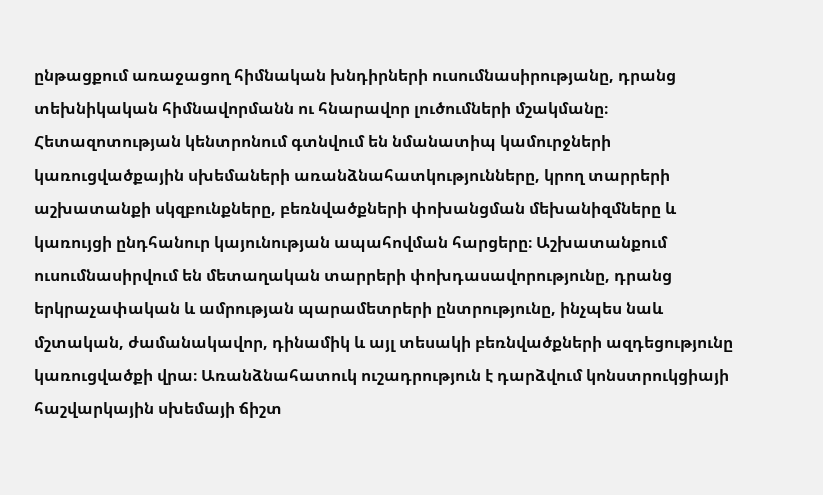ընթացքում առաջացող հիմնական խնդիրների ուսումնասիրությանը, դրանց տեխնիկական հիմնավորմանն ու հնարավոր լուծումների մշակմանը։ Հետազոտության կենտրոնում գտնվում են նմանատիպ կամուրջների կառուցվածքային սխեմաների առանձնահատկությունները, կրող տարրերի աշխատանքի սկզբունքները, բեռնվածքների փոխանցման մեխանիզմները և կառույցի ընդհանուր կայունության ապահովման հարցերը։ Աշխատանքում ուսումնասիրվում են մետաղական տարրերի փոխդասավորությունը, դրանց երկրաչափական և ամրության պարամետրերի ընտրությունը, ինչպես նաև մշտական, ժամանակավոր, դինամիկ և այլ տեսակի բեռնվածքների ազդեցությունը կառուցվածքի վրա։ Առանձնահատուկ ուշադրություն է դարձվում կոնստրուկցիայի հաշվարկային սխեմայի ճիշտ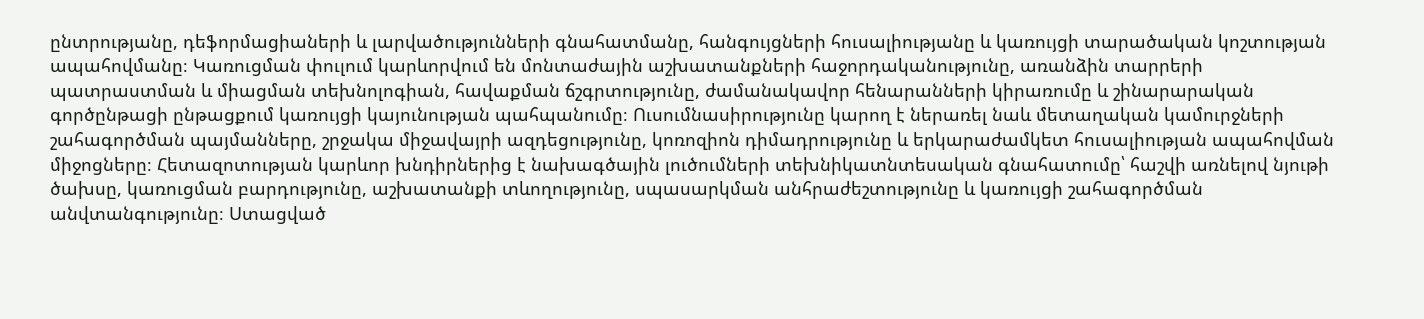ընտրությանը, դեֆորմացիաների և լարվածությունների գնահատմանը, հանգույցների հուսալիությանը և կառույցի տարածական կոշտության ապահովմանը։ Կառուցման փուլում կարևորվում են մոնտաժային աշխատանքների հաջորդականությունը, առանձին տարրերի պատրաստման և միացման տեխնոլոգիան, հավաքման ճշգրտությունը, ժամանակավոր հենարանների կիրառումը և շինարարական գործընթացի ընթացքում կառույցի կայունության պահպանումը։ Ուսումնասիրությունը կարող է ներառել նաև մետաղական կամուրջների շահագործման պայմանները, շրջակա միջավայրի ազդեցությունը, կոռոզիոն դիմադրությունը և երկարաժամկետ հուսալիության ապահովման միջոցները։ Հետազոտության կարևոր խնդիրներից է նախագծային լուծումների տեխնիկատնտեսական գնահատումը՝ հաշվի առնելով նյութի ծախսը, կառուցման բարդությունը, աշխատանքի տևողությունը, սպասարկման անհրաժեշտությունը և կառույցի շահագործման անվտանգությունը։ Ստացված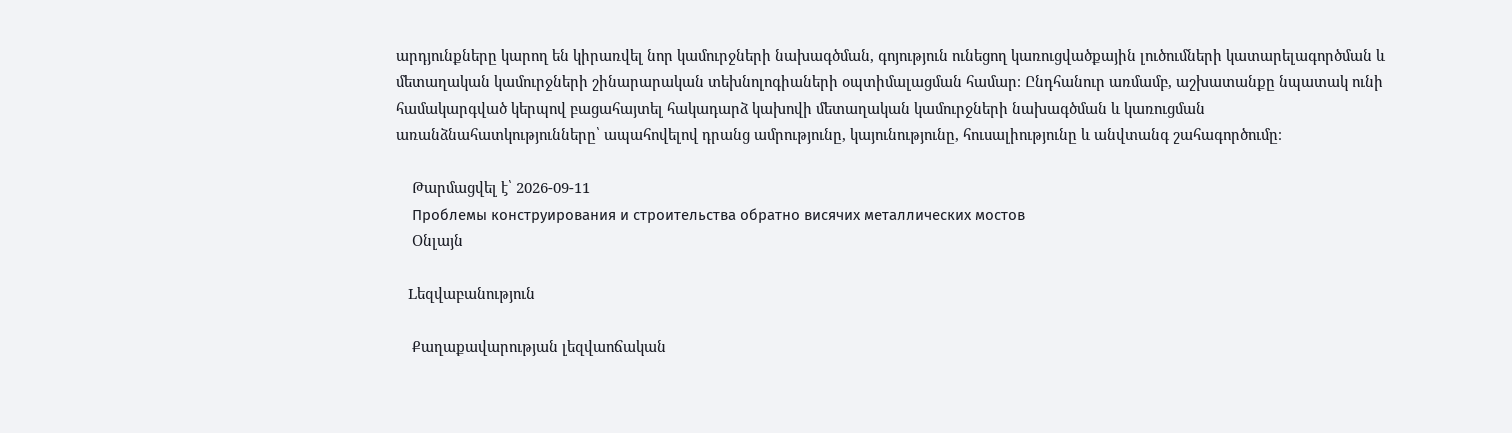արդյունքները կարող են կիրառվել նոր կամուրջների նախագծման, գոյություն ունեցող կառուցվածքային լուծումների կատարելագործման և մետաղական կամուրջների շինարարական տեխնոլոգիաների օպտիմալացման համար։ Ընդհանուր առմամբ, աշխատանքը նպատակ ունի համակարգված կերպով բացահայտել հակադարձ կախովի մետաղական կամուրջների նախագծման և կառուցման առանձնահատկությունները՝ ապահովելով դրանց ամրությունը, կայունությունը, հուսալիությունը և անվտանգ շահագործումը։

    Թարմացվել է՝ 2026-09-11
    Проблемы конструирования и строительства обратно висячих металлических мостов
    Օնլայն

    Lեզվաբանություն

    Քաղաքավարության լեզվաոճական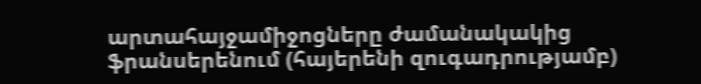արտահայջամիջոցները ժամանակակից ֆրանսերենում (հայերենի զուգադրությամբ)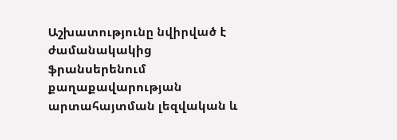Աշխատությունը նվիրված է ժամանակակից ֆրանսերենում քաղաքավարության արտահայտման լեզվական և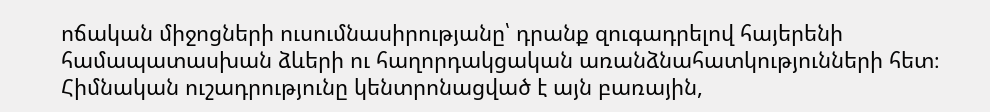ոճական միջոցների ուսումնասիրությանը՝ դրանք զուգադրելով հայերենի համապատասխան ձևերի ու հաղորդակցական առանձնահատկությունների հետ։ Հիմնական ուշադրությունը կենտրոնացված է այն բառային,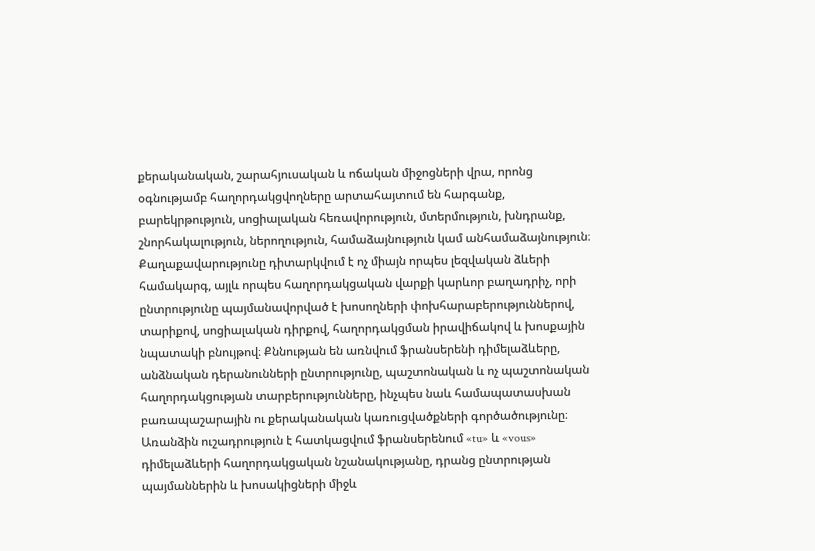քերականական, շարահյուսական և ոճական միջոցների վրա, որոնց օգնությամբ հաղորդակցվողները արտահայտում են հարգանք, բարեկրթություն, սոցիալական հեռավորություն, մտերմություն, խնդրանք, շնորհակալություն, ներողություն, համաձայնություն կամ անհամաձայնություն։ Քաղաքավարությունը դիտարկվում է ոչ միայն որպես լեզվական ձևերի համակարգ, այլև որպես հաղորդակցական վարքի կարևոր բաղադրիչ, որի ընտրությունը պայմանավորված է խոսողների փոխհարաբերություններով, տարիքով, սոցիալական դիրքով, հաղորդակցման իրավիճակով և խոսքային նպատակի բնույթով։ Քննության են առնվում ֆրանսերենի դիմելաձևերը, անձնական դերանունների ընտրությունը, պաշտոնական և ոչ պաշտոնական հաղորդակցության տարբերությունները, ինչպես նաև համապատասխան բառապաշարային ու քերականական կառուցվածքների գործածությունը։ Առանձին ուշադրություն է հատկացվում ֆրանսերենում «tu» և «vous» դիմելաձևերի հաղորդակցական նշանակությանը, դրանց ընտրության պայմաններին և խոսակիցների միջև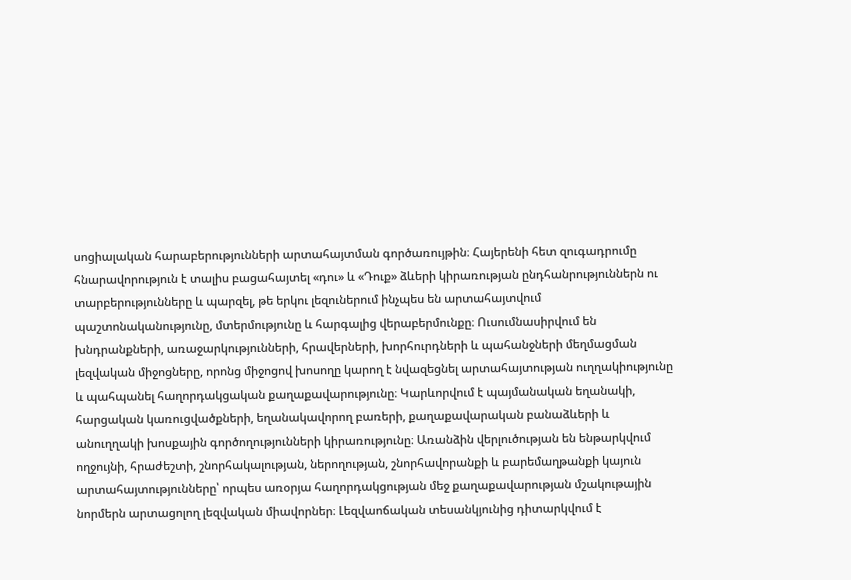սոցիալական հարաբերությունների արտահայտման գործառույթին։ Հայերենի հետ զուգադրումը հնարավորություն է տալիս բացահայտել «դու» և «Դուք» ձևերի կիրառության ընդհանրություններն ու տարբերությունները և պարզել, թե երկու լեզուներում ինչպես են արտահայտվում պաշտոնականությունը, մտերմությունը և հարգալից վերաբերմունքը։ Ուսումնասիրվում են խնդրանքների, առաջարկությունների, հրավերների, խորհուրդների և պահանջների մեղմացման լեզվական միջոցները, որոնց միջոցով խոսողը կարող է նվազեցնել արտահայտության ուղղակիությունը և պահպանել հաղորդակցական քաղաքավարությունը։ Կարևորվում է պայմանական եղանակի, հարցական կառուցվածքների, եղանակավորող բառերի, քաղաքավարական բանաձևերի և անուղղակի խոսքային գործողությունների կիրառությունը։ Առանձին վերլուծության են ենթարկվում ողջույնի, հրաժեշտի, շնորհակալության, ներողության, շնորհավորանքի և բարեմաղթանքի կայուն արտահայտությունները՝ որպես առօրյա հաղորդակցության մեջ քաղաքավարության մշակութային նորմերն արտացոլող լեզվական միավորներ։ Լեզվաոճական տեսանկյունից դիտարկվում է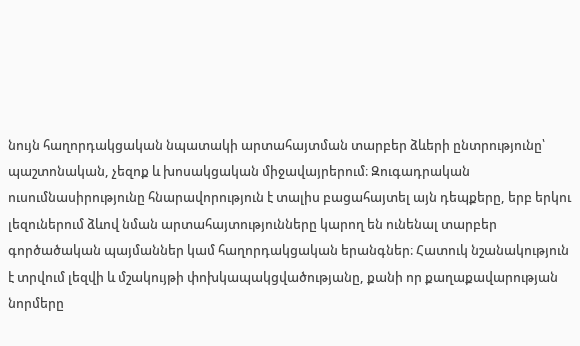նույն հաղորդակցական նպատակի արտահայտման տարբեր ձևերի ընտրությունը՝ պաշտոնական, չեզոք և խոսակցական միջավայրերում։ Զուգադրական ուսումնասիրությունը հնարավորություն է տալիս բացահայտել այն դեպքերը, երբ երկու լեզուներում ձևով նման արտահայտությունները կարող են ունենալ տարբեր գործածական պայմաններ կամ հաղորդակցական երանգներ։ Հատուկ նշանակություն է տրվում լեզվի և մշակույթի փոխկապակցվածությանը, քանի որ քաղաքավարության նորմերը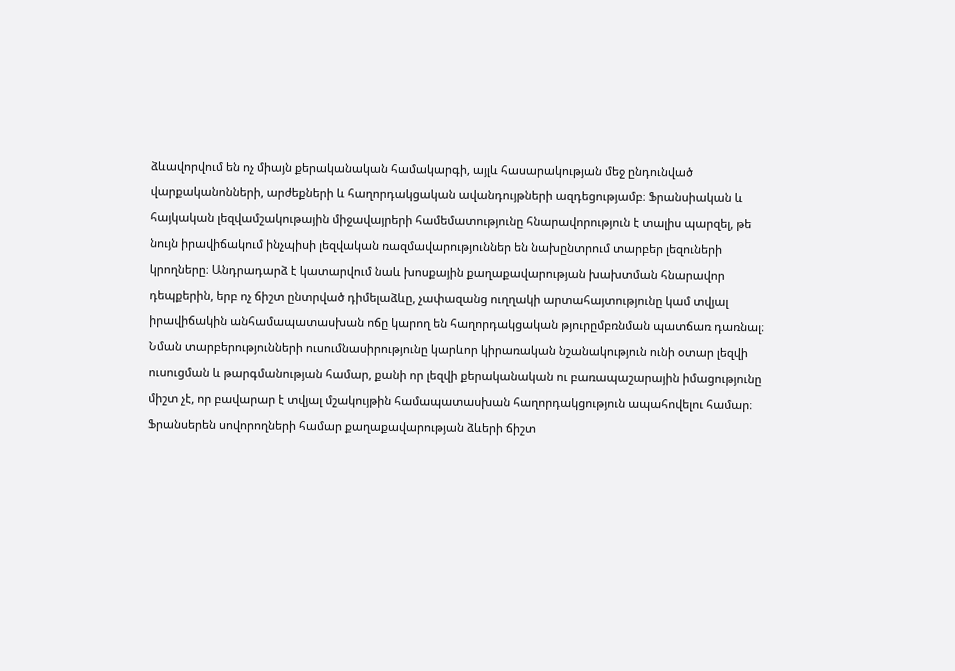ձևավորվում են ոչ միայն քերականական համակարգի, այլև հասարակության մեջ ընդունված վարքականոնների, արժեքների և հաղորդակցական ավանդույթների ազդեցությամբ։ Ֆրանսիական և հայկական լեզվամշակութային միջավայրերի համեմատությունը հնարավորություն է տալիս պարզել, թե նույն իրավիճակում ինչպիսի լեզվական ռազմավարություններ են նախընտրում տարբեր լեզուների կրողները։ Անդրադարձ է կատարվում նաև խոսքային քաղաքավարության խախտման հնարավոր դեպքերին, երբ ոչ ճիշտ ընտրված դիմելաձևը, չափազանց ուղղակի արտահայտությունը կամ տվյալ իրավիճակին անհամապատասխան ոճը կարող են հաղորդակցական թյուրըմբռնման պատճառ դառնալ։ Նման տարբերությունների ուսումնասիրությունը կարևոր կիրառական նշանակություն ունի օտար լեզվի ուսուցման և թարգմանության համար, քանի որ լեզվի քերականական ու բառապաշարային իմացությունը միշտ չէ, որ բավարար է տվյալ մշակույթին համապատասխան հաղորդակցություն ապահովելու համար։ Ֆրանսերեն սովորողների համար քաղաքավարության ձևերի ճիշտ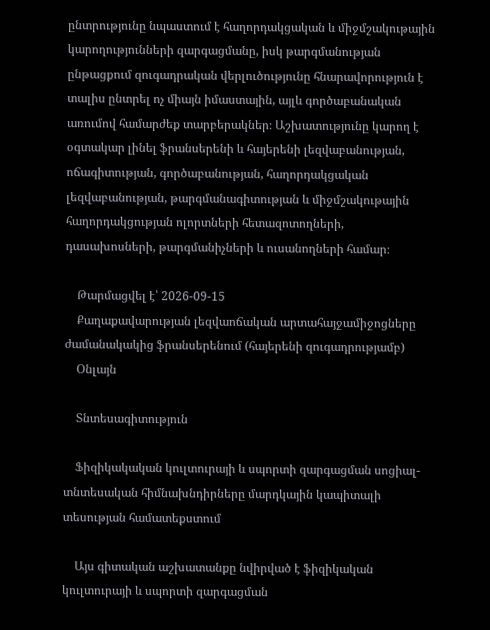ընտրությունը նպաստում է հաղորդակցական և միջմշակութային կարողությունների զարգացմանը, իսկ թարգմանության ընթացքում զուգադրական վերլուծությունը հնարավորություն է տալիս ընտրել ոչ միայն իմաստային, այլև գործաբանական առումով համարժեք տարբերակներ։ Աշխատությունը կարող է օգտակար լինել ֆրանսերենի և հայերենի լեզվաբանության, ոճագիտության, գործաբանության, հաղորդակցական լեզվաբանության, թարգմանագիտության և միջմշակութային հաղորդակցության ոլորտների հետազոտողների, դասախոսների, թարգմանիչների և ուսանողների համար։

    Թարմացվել է՝ 2026-09-15
    Քաղաքավարության լեզվաոճական արտահայջամիջոցները ժամանակակից ֆրանսերենում (հայերենի զուգադրությամբ)
    Օնլայն

    Տնտեսագիտություն

    Ֆիզիկակական կուլտուրայի և սպորտի զարգացման սոցիալ-տնտեսական հիմնախնդիրները մարդկային կապիտալի տեսության համատեքստում

    Այս գիտական աշխատանքը նվիրված է ֆիզիկական կուլտուրայի և սպորտի զարգացման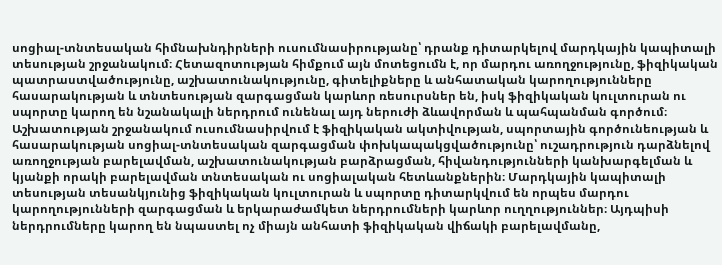սոցիալ-տնտեսական հիմնախնդիրների ուսումնասիրությանը՝ դրանք դիտարկելով մարդկային կապիտալի տեսության շրջանակում։ Հետազոտության հիմքում այն մոտեցումն է, որ մարդու առողջությունը, ֆիզիկական պատրաստվածությունը, աշխատունակությունը, գիտելիքները և անհատական կարողությունները հասարակության և տնտեսության զարգացման կարևոր ռեսուրսներ են, իսկ ֆիզիկական կուլտուրան ու սպորտը կարող են նշանակալի ներդրում ունենալ այդ ներուժի ձևավորման և պահպանման գործում։ Աշխատության շրջանակում ուսումնասիրվում է ֆիզիկական ակտիվության, սպորտային գործունեության և հասարակության սոցիալ-տնտեսական զարգացման փոխկապակցվածությունը՝ ուշադրություն դարձնելով առողջության բարելավման, աշխատունակության բարձրացման, հիվանդությունների կանխարգելման և կյանքի որակի բարելավման տնտեսական ու սոցիալական հետևանքներին։ Մարդկային կապիտալի տեսության տեսանկյունից ֆիզիկական կուլտուրան և սպորտը դիտարկվում են որպես մարդու կարողությունների զարգացման և երկարաժամկետ ներդրումների կարևոր ուղղություններ։ Այդպիսի ներդրումները կարող են նպաստել ոչ միայն անհատի ֆիզիկական վիճակի բարելավմանը,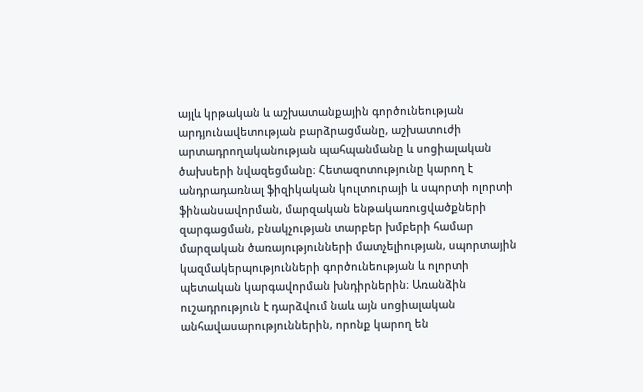այլև կրթական և աշխատանքային գործունեության արդյունավետության բարձրացմանը, աշխատուժի արտադրողականության պահպանմանը և սոցիալական ծախսերի նվազեցմանը։ Հետազոտությունը կարող է անդրադառնալ ֆիզիկական կուլտուրայի և սպորտի ոլորտի ֆինանսավորման, մարզական ենթակառուցվածքների զարգացման, բնակչության տարբեր խմբերի համար մարզական ծառայությունների մատչելիության, սպորտային կազմակերպությունների գործունեության և ոլորտի պետական կարգավորման խնդիրներին։ Առանձին ուշադրություն է դարձվում նաև այն սոցիալական անհավասարություններին, որոնք կարող են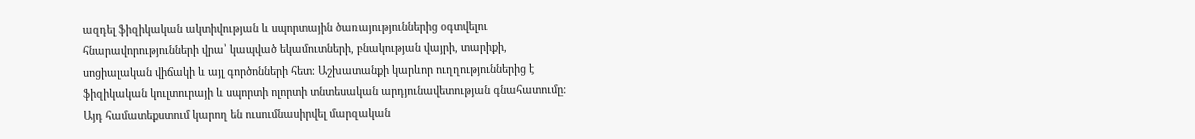ազդել ֆիզիկական ակտիվության և սպորտային ծառայություններից օգտվելու հնարավորությունների վրա՝ կապված եկամուտների, բնակության վայրի, տարիքի, սոցիալական վիճակի և այլ գործոնների հետ։ Աշխատանքի կարևոր ուղղություններից է ֆիզիկական կուլտուրայի և սպորտի ոլորտի տնտեսական արդյունավետության գնահատումը։ Այդ համատեքստում կարող են ուսումնասիրվել մարզական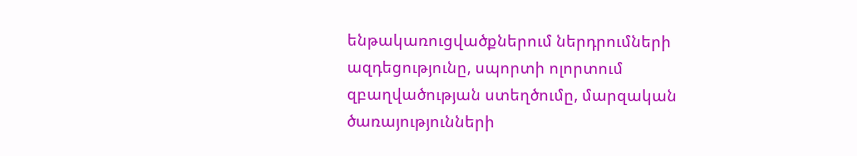ենթակառուցվածքներում ներդրումների ազդեցությունը, սպորտի ոլորտում զբաղվածության ստեղծումը, մարզական ծառայությունների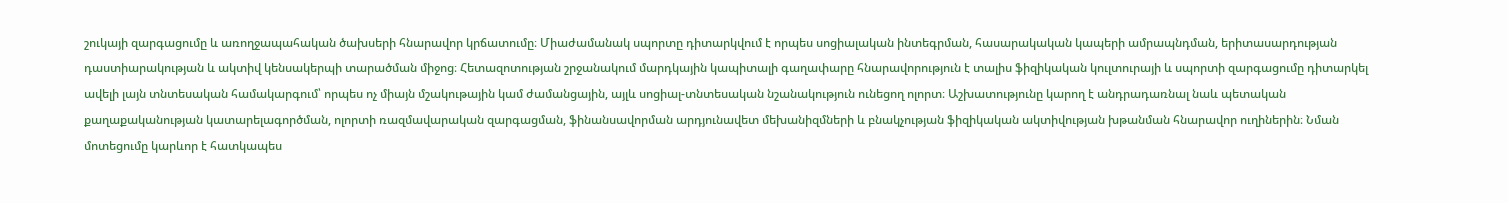շուկայի զարգացումը և առողջապահական ծախսերի հնարավոր կրճատումը։ Միաժամանակ սպորտը դիտարկվում է որպես սոցիալական ինտեգրման, հասարակական կապերի ամրապնդման, երիտասարդության դաստիարակության և ակտիվ կենսակերպի տարածման միջոց։ Հետազոտության շրջանակում մարդկային կապիտալի գաղափարը հնարավորություն է տալիս ֆիզիկական կուլտուրայի և սպորտի զարգացումը դիտարկել ավելի լայն տնտեսական համակարգում՝ որպես ոչ միայն մշակութային կամ ժամանցային, այլև սոցիալ-տնտեսական նշանակություն ունեցող ոլորտ։ Աշխատությունը կարող է անդրադառնալ նաև պետական քաղաքականության կատարելագործման, ոլորտի ռազմավարական զարգացման, ֆինանսավորման արդյունավետ մեխանիզմների և բնակչության ֆիզիկական ակտիվության խթանման հնարավոր ուղիներին։ Նման մոտեցումը կարևոր է հատկապես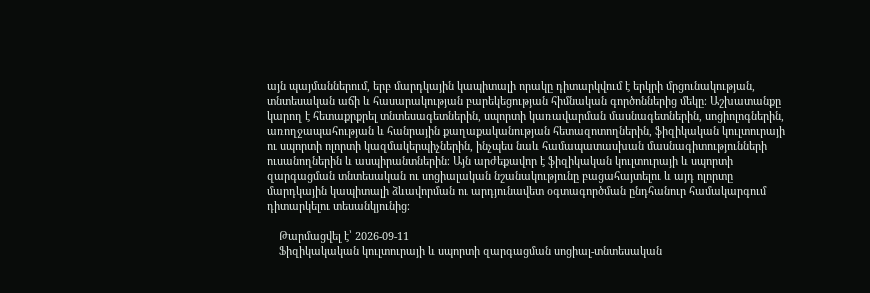այն պայմաններում, երբ մարդկային կապիտալի որակը դիտարկվում է երկրի մրցունակության, տնտեսական աճի և հասարակության բարեկեցության հիմնական գործոններից մեկը։ Աշխատանքը կարող է հետաքրքրել տնտեսագետներին, սպորտի կառավարման մասնագետներին, սոցիոլոգներին, առողջապահության և հանրային քաղաքականության հետազոտողներին, ֆիզիկական կուլտուրայի ու սպորտի ոլորտի կազմակերպիչներին, ինչպես նաև համապատասխան մասնագիտությունների ուսանողներին և ասպիրանտներին։ Այն արժեքավոր է ֆիզիկական կուլտուրայի և սպորտի զարգացման տնտեսական ու սոցիալական նշանակությունը բացահայտելու և այդ ոլորտը մարդկային կապիտալի ձևավորման ու արդյունավետ օգտագործման ընդհանուր համակարգում դիտարկելու տեսանկյունից։

    Թարմացվել է՝ 2026-09-11
    Ֆիզիկակական կուլտուրայի և սպորտի զարգացման սոցիալ-տնտեսական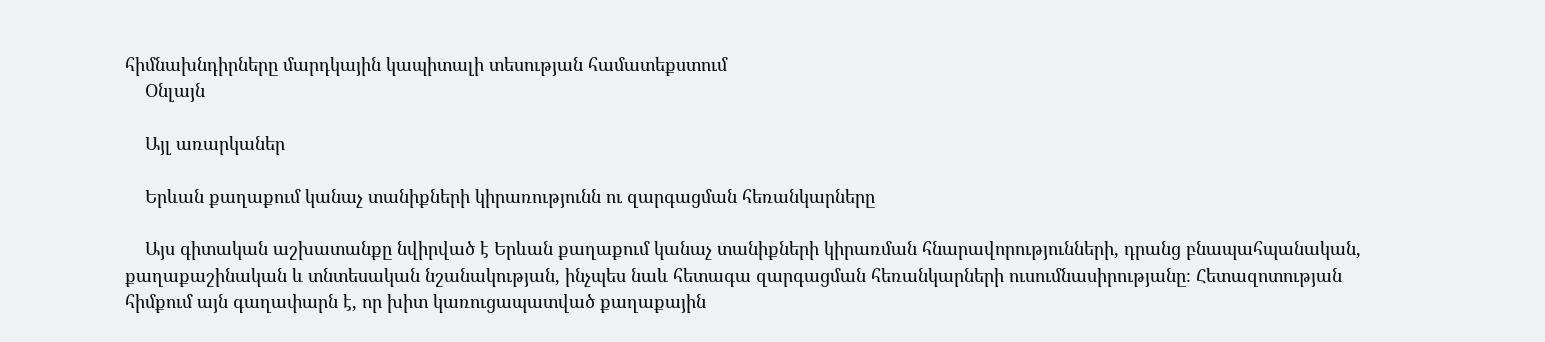հիմնախնդիրները մարդկային կապիտալի տեսության համատեքստում
    Օնլայն

    Այլ առարկաներ

    Երևան քաղաքում կանաչ տանիքների կիրառությունն ու զարգացման հեռանկարները

    Այս գիտական աշխատանքը նվիրված է Երևան քաղաքում կանաչ տանիքների կիրառման հնարավորությունների, դրանց բնապահպանական, քաղաքաշինական և տնտեսական նշանակության, ինչպես նաև հետագա զարգացման հեռանկարների ուսումնասիրությանը։ Հետազոտության հիմքում այն գաղափարն է, որ խիտ կառուցապատված քաղաքային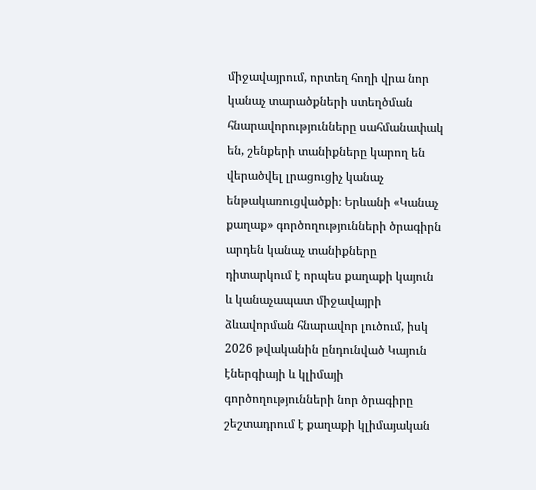միջավայրում, որտեղ հողի վրա նոր կանաչ տարածքների ստեղծման հնարավորությունները սահմանափակ են, շենքերի տանիքները կարող են վերածվել լրացուցիչ կանաչ ենթակառուցվածքի։ Երևանի «Կանաչ քաղաք» գործողությունների ծրագիրն արդեն կանաչ տանիքները դիտարկում է որպես քաղաքի կայուն և կանաչապատ միջավայրի ձևավորման հնարավոր լուծում, իսկ 2026 թվականին ընդունված Կայուն էներգիայի և կլիմայի գործողությունների նոր ծրագիրը շեշտադրում է քաղաքի կլիմայական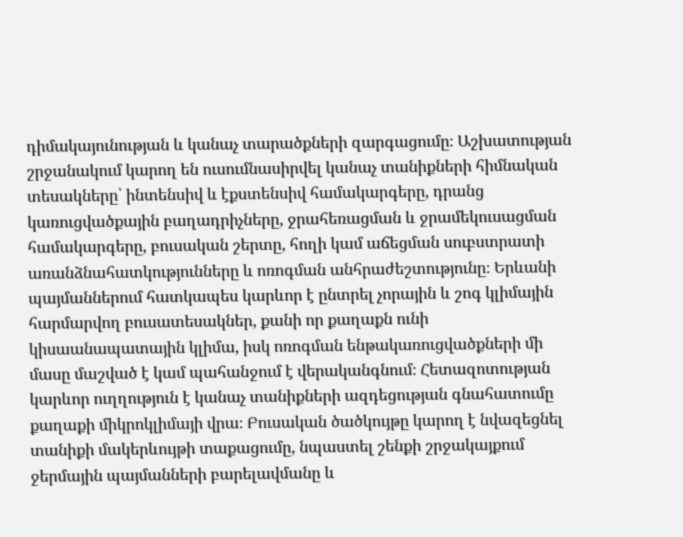դիմակայունության և կանաչ տարածքների զարգացումը։ Աշխատության շրջանակում կարող են ուսումնասիրվել կանաչ տանիքների հիմնական տեսակները՝ ինտենսիվ և էքստենսիվ համակարգերը, դրանց կառուցվածքային բաղադրիչները, ջրահեռացման և ջրամեկուսացման համակարգերը, բուսական շերտը, հողի կամ աճեցման սուբստրատի առանձնահատկությունները և ոռոգման անհրաժեշտությունը։ Երևանի պայմաններում հատկապես կարևոր է ընտրել չորային և շոգ կլիմային հարմարվող բուսատեսակներ, քանի որ քաղաքն ունի կիսաանապատային կլիմա, իսկ ոռոգման ենթակառուցվածքների մի մասը մաշված է կամ պահանջում է վերականգնում։ Հետազոտության կարևոր ուղղություն է կանաչ տանիքների ազդեցության գնահատումը քաղաքի միկրոկլիմայի վրա։ Բուսական ծածկույթը կարող է նվազեցնել տանիքի մակերևույթի տաքացումը, նպաստել շենքի շրջակայքում ջերմային պայմանների բարելավմանը և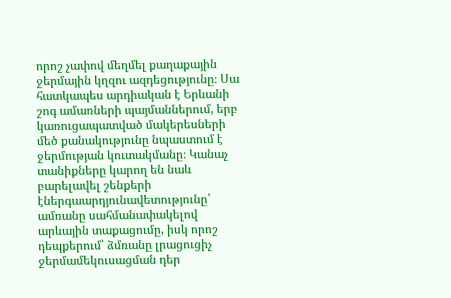որոշ չափով մեղմել քաղաքային ջերմային կղզու ազդեցությունը։ Սա հատկապես արդիական է Երևանի շոգ ամառների պայմաններում, երբ կառուցապատված մակերեսների մեծ քանակությունը նպաստում է ջերմության կուտակմանը։ Կանաչ տանիքները կարող են նաև բարելավել շենքերի էներգաարդյունավետությունը՝ ամռանը սահմանափակելով արևային տաքացումը, իսկ որոշ դեպքերում՝ ձմռանը լրացուցիչ ջերմամեկուսացման դեր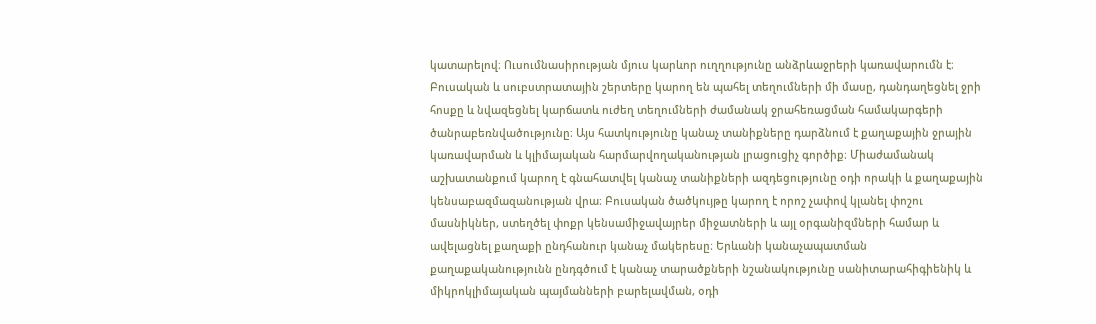կատարելով։ Ուսումնասիրության մյուս կարևոր ուղղությունը անձրևաջրերի կառավարումն է։ Բուսական և սուբստրատային շերտերը կարող են պահել տեղումների մի մասը, դանդաղեցնել ջրի հոսքը և նվազեցնել կարճատև ուժեղ տեղումների ժամանակ ջրահեռացման համակարգերի ծանրաբեռնվածությունը։ Այս հատկությունը կանաչ տանիքները դարձնում է քաղաքային ջրային կառավարման և կլիմայական հարմարվողականության լրացուցիչ գործիք։ Միաժամանակ աշխատանքում կարող է գնահատվել կանաչ տանիքների ազդեցությունը օդի որակի և քաղաքային կենսաբազմազանության վրա։ Բուսական ծածկույթը կարող է որոշ չափով կլանել փոշու մասնիկներ, ստեղծել փոքր կենսամիջավայրեր միջատների և այլ օրգանիզմների համար և ավելացնել քաղաքի ընդհանուր կանաչ մակերեսը։ Երևանի կանաչապատման քաղաքականությունն ընդգծում է կանաչ տարածքների նշանակությունը սանիտարահիգիենիկ և միկրոկլիմայական պայմանների բարելավման, օդի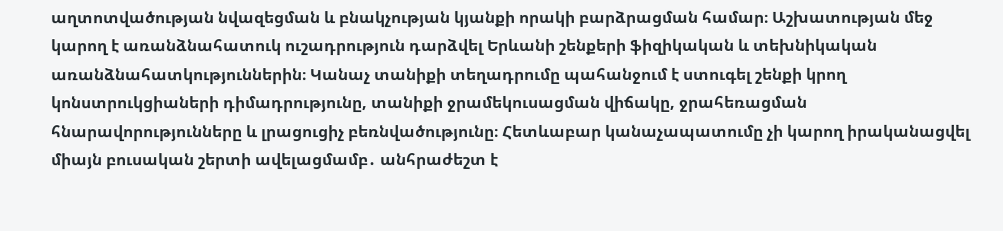աղտոտվածության նվազեցման և բնակչության կյանքի որակի բարձրացման համար։ Աշխատության մեջ կարող է առանձնահատուկ ուշադրություն դարձվել Երևանի շենքերի ֆիզիկական և տեխնիկական առանձնահատկություններին։ Կանաչ տանիքի տեղադրումը պահանջում է ստուգել շենքի կրող կոնստրուկցիաների դիմադրությունը, տանիքի ջրամեկուսացման վիճակը, ջրահեռացման հնարավորությունները և լրացուցիչ բեռնվածությունը։ Հետևաբար կանաչապատումը չի կարող իրականացվել միայն բուսական շերտի ավելացմամբ․ անհրաժեշտ է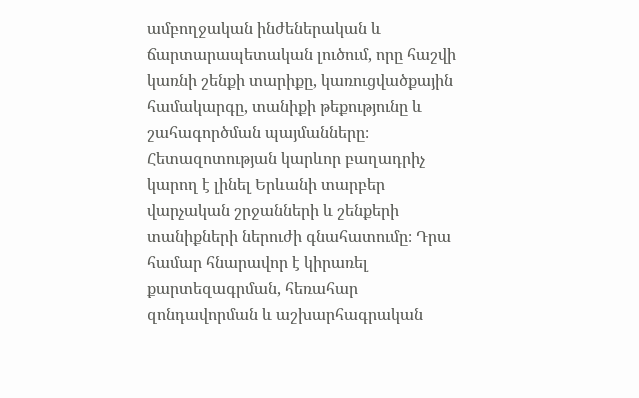ամբողջական ինժեներական և ճարտարապետական լուծում, որը հաշվի կառնի շենքի տարիքը, կառուցվածքային համակարգը, տանիքի թեքությունը և շահագործման պայմանները։ Հետազոտության կարևոր բաղադրիչ կարող է լինել Երևանի տարբեր վարչական շրջանների և շենքերի տանիքների ներուժի գնահատումը։ Դրա համար հնարավոր է կիրառել քարտեզագրման, հեռահար զոնդավորման և աշխարհագրական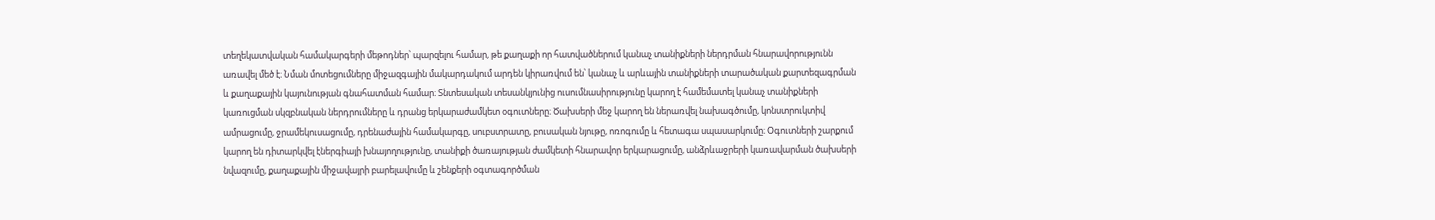տեղեկատվական համակարգերի մեթոդներ՝ պարզելու համար, թե քաղաքի որ հատվածներում կանաչ տանիքների ներդրման հնարավորությունն առավել մեծ է։ Նման մոտեցումները միջազգային մակարդակում արդեն կիրառվում են՝ կանաչ և արևային տանիքների տարածական քարտեզագրման և քաղաքային կայունության գնահատման համար։ Տնտեսական տեսանկյունից ուսումնասիրությունը կարող է համեմատել կանաչ տանիքների կառուցման սկզբնական ներդրումները և դրանց երկարաժամկետ օգուտները։ Ծախսերի մեջ կարող են ներառվել նախագծումը, կոնստրուկտիվ ամրացումը, ջրամեկուսացումը, դրենաժային համակարգը, սուբստրատը, բուսական նյութը, ոռոգումը և հետագա սպասարկումը։ Օգուտների շարքում կարող են դիտարկվել էներգիայի խնայողությունը, տանիքի ծառայության ժամկետի հնարավոր երկարացումը, անձրևաջրերի կառավարման ծախսերի նվազումը, քաղաքային միջավայրի բարելավումը և շենքերի օգտագործման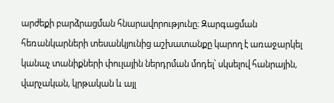արժեքի բարձրացման հնարավորությունը։ Զարգացման հեռանկարների տեսանկյունից աշխատանքը կարող է առաջարկել կանաչ տանիքների փուլային ներդրման մոդել՝ սկսելով հանրային, վարչական, կրթական և այլ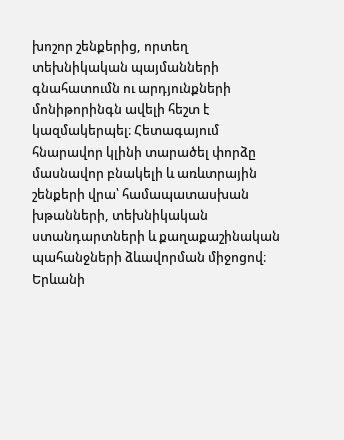խոշոր շենքերից, որտեղ տեխնիկական պայմանների գնահատումն ու արդյունքների մոնիթորինգն ավելի հեշտ է կազմակերպել։ Հետագայում հնարավոր կլինի տարածել փորձը մասնավոր բնակելի և առևտրային շենքերի վրա՝ համապատասխան խթանների, տեխնիկական ստանդարտների և քաղաքաշինական պահանջների ձևավորման միջոցով։ Երևանի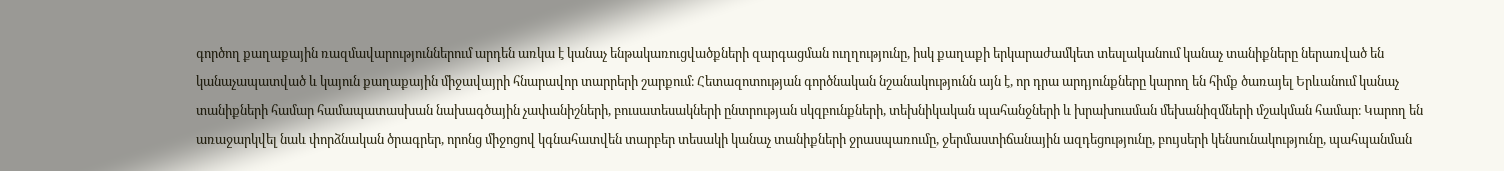գործող քաղաքային ռազմավարություններում արդեն առկա է կանաչ ենթակառուցվածքների զարգացման ուղղությունը, իսկ քաղաքի երկարաժամկետ տեսլականում կանաչ տանիքները ներառված են կանաչապատված և կայուն քաղաքային միջավայրի հնարավոր տարրերի շարքում։ Հետազոտության գործնական նշանակությունն այն է, որ դրա արդյունքները կարող են հիմք ծառայել Երևանում կանաչ տանիքների համար համապատասխան նախագծային չափանիշների, բուսատեսակների ընտրության սկզբունքների, տեխնիկական պահանջների և խրախուսման մեխանիզմների մշակման համար։ Կարող են առաջարկվել նաև փորձնական ծրագրեր, որոնց միջոցով կգնահատվեն տարբեր տեսակի կանաչ տանիքների ջրասպառումը, ջերմաստիճանային ազդեցությունը, բույսերի կենսունակությունը, պահպանման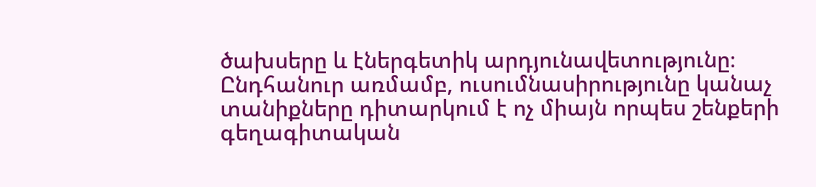ծախսերը և էներգետիկ արդյունավետությունը։ Ընդհանուր առմամբ, ուսումնասիրությունը կանաչ տանիքները դիտարկում է ոչ միայն որպես շենքերի գեղագիտական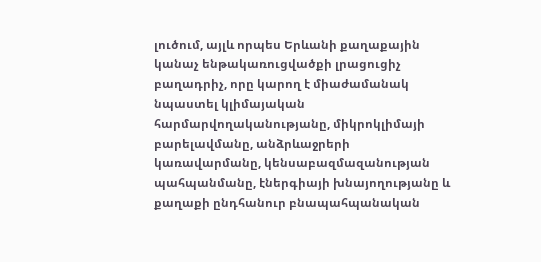լուծում, այլև որպես Երևանի քաղաքային կանաչ ենթակառուցվածքի լրացուցիչ բաղադրիչ, որը կարող է միաժամանակ նպաստել կլիմայական հարմարվողականությանը, միկրոկլիմայի բարելավմանը, անձրևաջրերի կառավարմանը, կենսաբազմազանության պահպանմանը, էներգիայի խնայողությանը և քաղաքի ընդհանուր բնապահպանական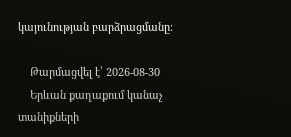կայունության բարձրացմանը։

    Թարմացվել է՝ 2026-08-30
    Երևան քաղաքում կանաչ տանիքների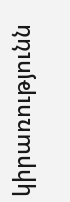կիրառությունն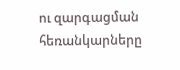ու զարգացման հեռանկարները